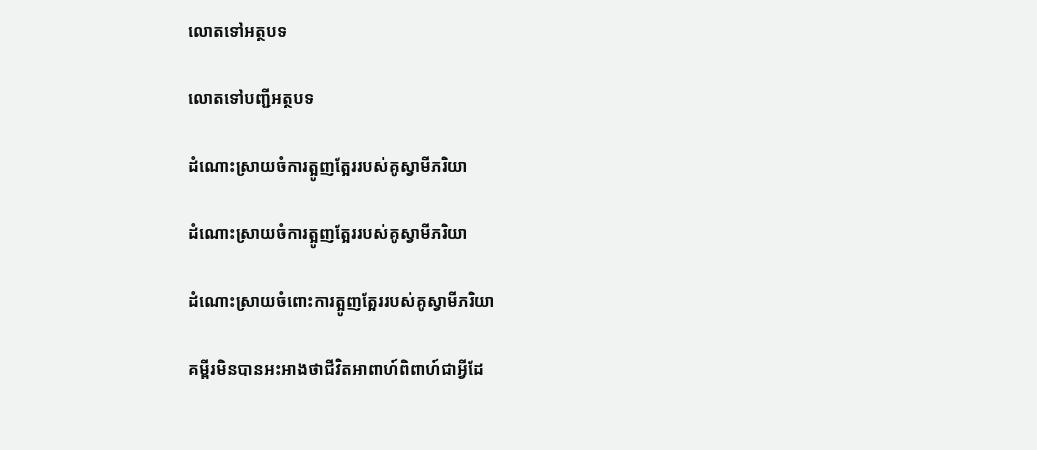លោតទៅអត្ថបទ

លោតទៅបញ្ជីអត្ថបទ

ដំណោះស្រាយចំការត្អូញត្អែររបស់គូស្វាមីភរិយា

ដំណោះស្រាយចំការត្អូញត្អែររបស់គូស្វាមីភរិយា

ដំណោះស្រាយចំពោះការត្អូញត្អែររបស់គូស្វាមីភរិយា

គម្ពីរមិនបានអះអាងថាជីវិតអាពាហ៍ពិពាហ៍ជាអ្វីដែ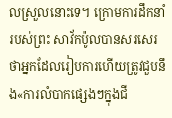លស្រួលនោះទេ។ ក្រោមការដឹកនាំរបស់ព្រះ សាវ័កប៉ូលបានសរសេរថាអ្នកដែលរៀបការហើយត្រូវជួបនឹង«ការលំបាកផ្សេងៗក្នុងជី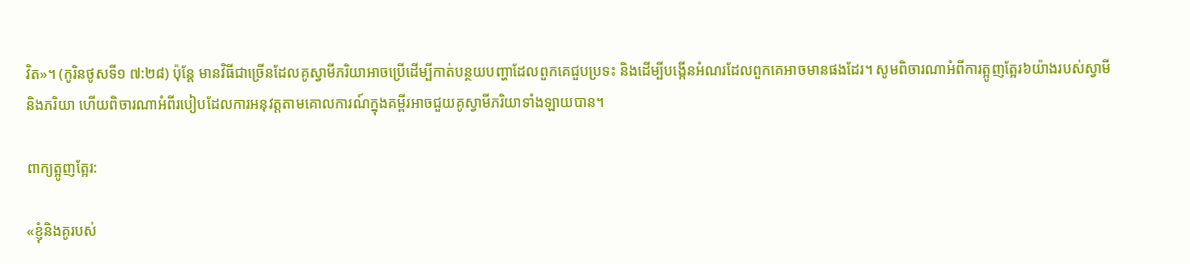វិត»។ (កូរិនថូសទី១ ៧:២៨) ប៉ុន្តែ មានវិធីជាច្រើនដែលគូស្វាមីភរិយាអាចប្រើដើម្បីកាត់បន្ថយបញ្ហាដែលពួកគេជួបប្រទះ និងដើម្បីបង្កើនអំណរដែលពួកគេអាចមានផងដែរ។ សូមពិចារណាអំពីការត្អូញត្អែរ៦យ៉ាងរបស់ស្វាមីនិងភរិយា ហើយពិចារណាអំពីរបៀបដែលការអនុវត្តតាមគោលការណ៍ក្នុងគម្ពីរអាចជួយគូស្វាមីភរិយាទាំងឡាយបាន។

ពាក្យត្អូញត្អែរ:

«ខ្ញុំនិងគូរបស់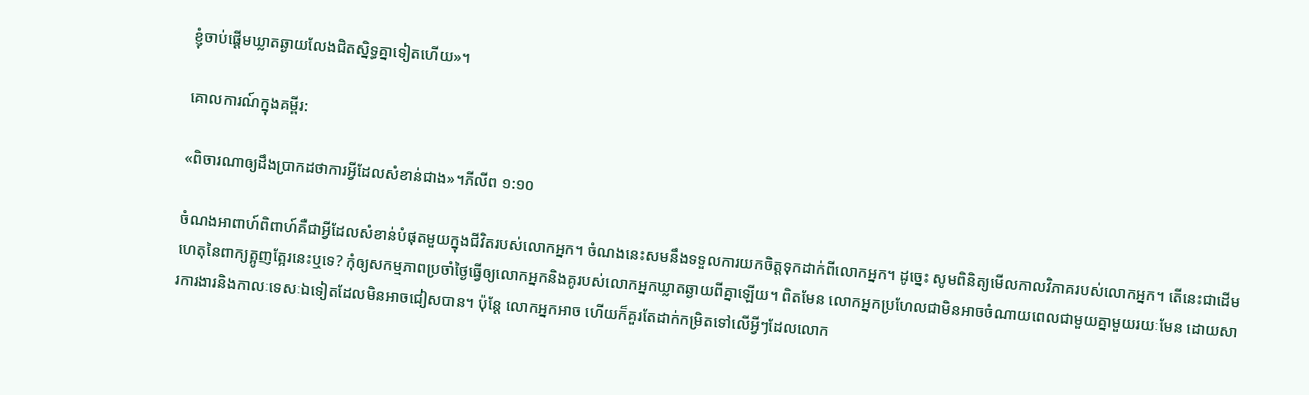ខ្ញុំចាប់ផ្ដើមឃ្លាតឆ្ងាយលែងជិតស្និទ្ធគ្នាទៀតហើយ»។

គោលការណ៍ក្នុងគម្ពីរ:

«ពិចារណាឲ្យដឹងប្រាកដថាការអ្វីដែលសំខាន់ជាង»។ភីលីព ១:១០

ចំណងអាពាហ៍ពិពាហ៍គឺជាអ្វីដែលសំខាន់បំផុតមួយក្នុងជីវិតរបស់លោកអ្នក។ ចំណងនេះសមនឹងទទួលការយកចិត្តទុកដាក់ពីលោកអ្នក។ ដូច្នេះ សូមពិនិត្យមើលកាលវិភាគរបស់លោកអ្នក។ តើនេះជាដើមហេតុនៃពាក្យត្អូញត្អែរនេះឬទេ? កុំឲ្យសកម្មភាពប្រចាំថ្ងៃធ្វើឲ្យលោកអ្នកនិងគូរបស់លោកអ្នកឃ្លាតឆ្ងាយពីគ្នាឡើយ។ ពិតមែន លោកអ្នកប្រហែលជាមិនអាចចំណាយពេលជាមួយគ្នាមួយរយៈមែន ដោយសារការងារនិងកាលៈទេសៈឯទៀតដែលមិនអាចជៀសបាន។ ប៉ុន្តែ លោកអ្នកអាច ហើយក៏គួរតែដាក់កម្រិតទៅលើអ្វីៗដែលលោក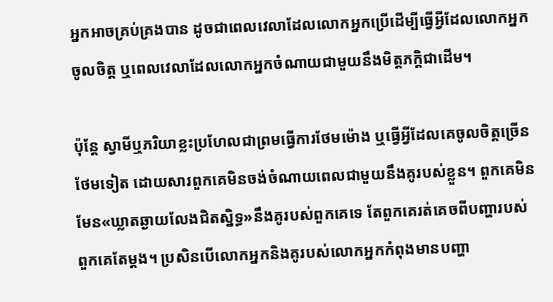អ្នកអាចគ្រប់គ្រងបាន ដូចជាពេលវេលាដែលលោកអ្នកប្រើដើម្បីធ្វើអ្វីដែលលោកអ្នកចូលចិត្ត ឬពេលវេលាដែលលោកអ្នកចំណាយជាមួយនឹងមិត្តភក្ដិជាដើម។

ប៉ុន្តែ ស្វាមីឬភរិយាខ្លះប្រហែលជាព្រមធ្វើការថែមម៉ោង ឬធ្វើអ្វីដែលគេចូលចិត្តច្រើនថែមទៀត ដោយសារពួកគេមិនចង់ចំណាយពេលជាមួយនឹងគូរបស់ខ្លួន។ ពួកគេមិនមែន«ឃ្លាតឆ្ងាយលែងជិតស្និទ្ធ»នឹងគូរបស់ពួកគេទេ តែពួកគេរត់គេចពីបញ្ហារបស់ពួកគេតែម្ដង។ ប្រសិនបើលោកអ្នកនិងគូរបស់លោកអ្នកកំពុងមានបញ្ហា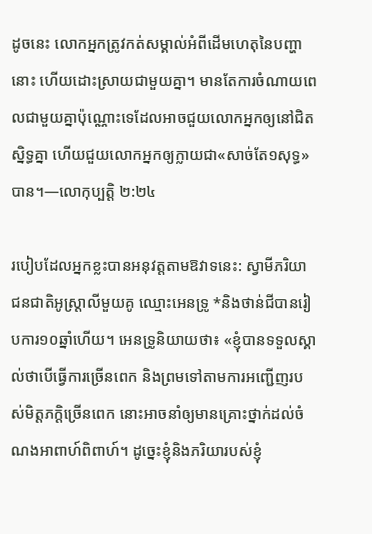ដូចនេះ លោកអ្នកត្រូវកត់សម្គាល់អំពីដើមហេតុនៃបញ្ហានោះ ហើយដោះស្រាយជាមួយគ្នា។ មានតែការចំណាយពេលជាមួយគ្នាប៉ុណ្ណោះទេដែលអាចជួយលោកអ្នកឲ្យនៅជិតស្និទ្ធគ្នា ហើយជួយលោកអ្នកឲ្យក្លាយជា«សាច់តែ១សុទ្ធ»បាន។—លោកុប្បត្តិ ២:២៤

របៀបដែលអ្នកខ្លះបានអនុវត្តតាមឱវាទនេះ: ស្វាមីភរិយាជនជាតិអូស្ដ្រាលីមួយគូ ឈ្មោះអេនទ្រូ *និងថាន់ជីបានរៀបការ១០ឆ្នាំហើយ។ អេនទ្រូនិយាយថា៖ «ខ្ញុំបានទទួលស្គាល់ថាបើធ្វើការច្រើនពេក និងព្រមទៅតាមការអញ្ជើញរបស់មិត្តភក្ដិច្រើនពេក នោះអាចនាំឲ្យមានគ្រោះថ្នាក់ដល់ចំណងអាពាហ៍ពិពាហ៍។ ដូច្នេះខ្ញុំនិងភរិយារបស់ខ្ញុំ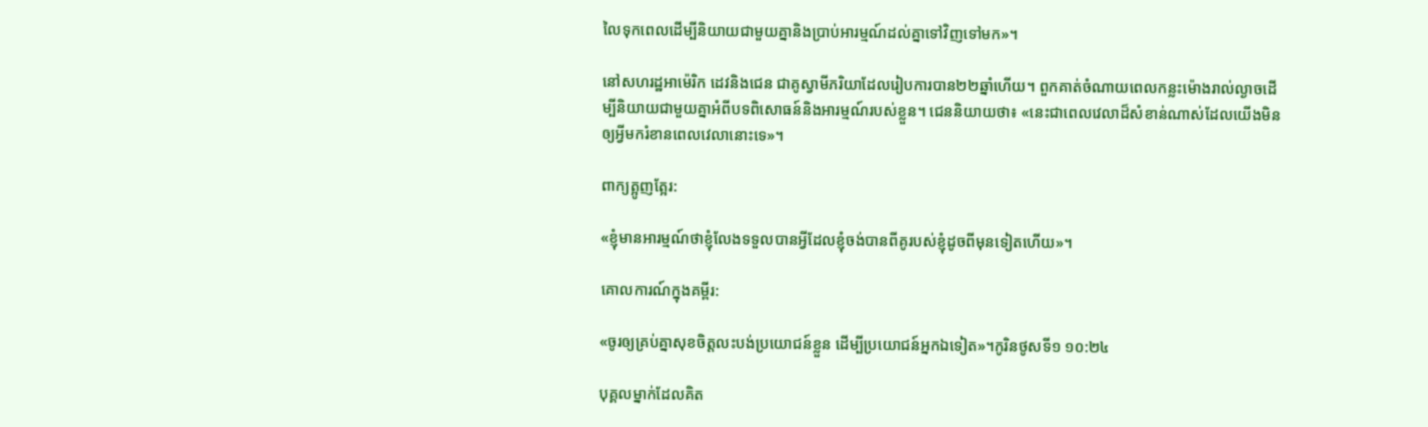លៃទុកពេលដើម្បីនិយាយជាមួយគ្នានិងប្រាប់អារម្មណ៍ដល់គ្នាទៅវិញទៅមក»។

នៅសហរដ្ឋអាម៉េរិក ដេវនិងជេន ជាគូស្វាមីភរិយាដែលរៀបការបាន២២ឆ្នាំហើយ។ ពួកគាត់ចំណាយពេលកន្លះម៉ោងរាល់ល្ងាចដើម្បីនិយាយជាមួយគ្នាអំពីបទពិសោធន៍និងអារម្មណ៍របស់ខ្លួន។ ជេននិយាយថា៖ «នេះជាពេលវេលាដ៏សំខាន់ណាស់ដែលយើងមិនឲ្យអ្វីមករំខានពេលវេលានោះទេ»។

ពាក្យត្អូញត្អែរ:

«ខ្ញុំមានអារម្មណ៍ថាខ្ញុំលែងទទួលបានអ្វីដែលខ្ញុំចង់បានពីគូរបស់ខ្ញុំដូចពីមុនទៀតហើយ»។

គោលការណ៍ក្នុងគម្ពីរ:

«ចូរឲ្យគ្រប់គ្នាសុខចិត្តលះបង់ប្រយោជន៍ខ្លួន ដើម្បីប្រយោជន៍អ្នកឯទៀត»។កូរិនថូសទី១ ១០:២៤

បុគ្គលម្នាក់ដែលគិត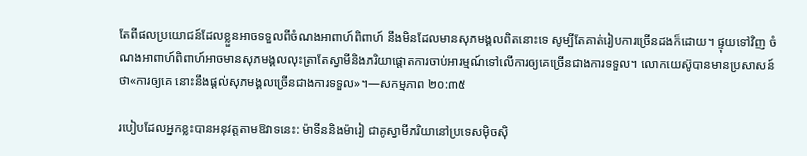តែពីផលប្រយោជន៍ដែលខ្លួនអាចទទួលពីចំណងអាពាហ៍ពិពាហ៍ នឹងមិនដែលមានសុភមង្គលពិតនោះទេ សូម្បីតែគាត់រៀបការច្រើនដងក៏ដោយ។ ផ្ទុយទៅវិញ ចំណងអាពាហ៍ពិពាហ៍អាចមានសុភមង្គលលុះត្រាតែស្វាមីនិងភរិយាផ្ដោតការចាប់អារម្មណ៍ទៅលើការឲ្យគេច្រើនជាងការទទួល។ លោកយេស៊ូបានមានប្រសាសន៍ថា«ការឲ្យគេ នោះនឹងផ្ដល់សុភមង្គលច្រើនជាងការទទួល»។—សកម្មភាព ២០:៣៥

របៀបដែលអ្នកខ្លះបានអនុវត្តតាមឱវាទនេះ: ម៉ាទីននិងម៉ារៀ ជាគូស្វាមីភរិយានៅប្រទេសម៉ិចស៊ិ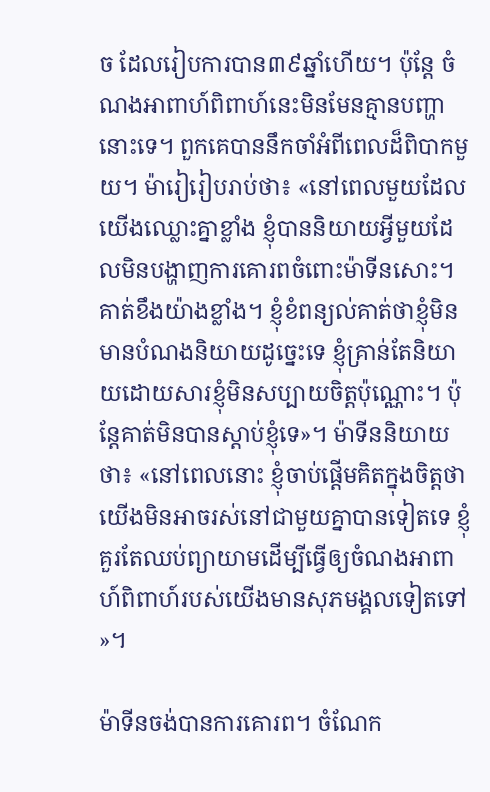ច ដែលរៀបការបាន៣៩ឆ្នាំហើយ។ ប៉ុន្តែ ចំណងអាពាហ៍ពិពាហ៍នេះមិនមែនគ្មានបញ្ហានោះទេ។ ពួកគេបាននឹកចាំអំពីពេលដ៏ពិបាកមួយ។ ម៉ារៀរៀបរាប់ថា៖ «នៅពេលមួយដែលយើងឈ្លោះគ្នាខ្លាំង ខ្ញុំបាននិយាយអ្វីមួយដែលមិនបង្ហាញការគោរពចំពោះម៉ាទីនសោះ។ គាត់ខឹងយ៉ាងខ្លាំង។ ខ្ញុំខំពន្យល់គាត់ថាខ្ញុំមិនមានបំណងនិយាយដូច្នេះទេ ខ្ញុំគ្រាន់តែនិយាយដោយសារខ្ញុំមិនសប្បាយចិត្តប៉ុណ្ណោះ។ ប៉ុន្តែគាត់មិនបានស្ដាប់ខ្ញុំទេ»។ ម៉ាទីននិយាយថា៖ «នៅពេលនោះ ខ្ញុំចាប់ផ្ដើមគិតក្នុងចិត្តថាយើងមិនអាចរស់នៅជាមួយគ្នាបានទៀតទេ ខ្ញុំគួរតែឈប់ព្យាយាមដើម្បីធ្វើឲ្យចំណងអាពាហ៍ពិពាហ៍របស់យើងមានសុភមង្គលទៀតទៅ»។

ម៉ាទីនចង់បានការគោរព។ ចំណែក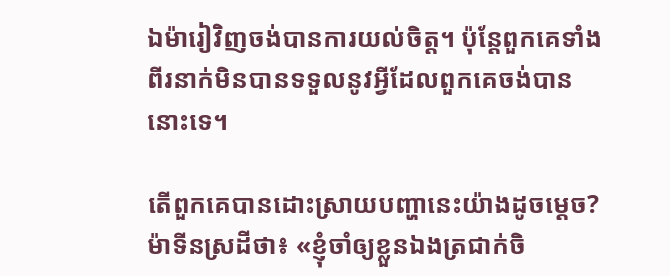ឯម៉ារៀវិញចង់បានការយល់ចិត្ត។ ប៉ុន្តែពួកគេទាំងពីរនាក់មិនបានទទួលនូវអ្វីដែលពួកគេចង់បាននោះទេ។

តើពួកគេបានដោះស្រាយបញ្ហានេះយ៉ាងដូចម្ដេច? ម៉ាទីនស្រដីថា៖ «ខ្ញុំចាំឲ្យខ្លួនឯងត្រជាក់ចិ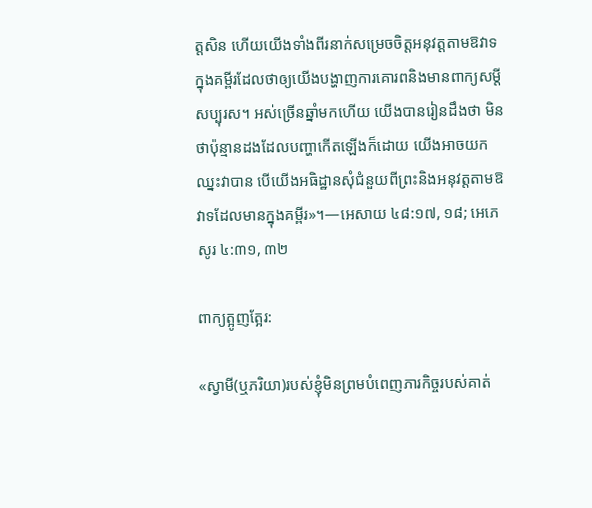ត្តសិន ហើយយើងទាំងពីរនាក់សម្រេចចិត្តអនុវត្តតាមឱវាទក្នុងគម្ពីរដែលថាឲ្យយើងបង្ហាញការគោរពនិងមានពាក្យសម្ដីសប្បុរស។ អស់ច្រើនឆ្នាំមកហើយ យើងបានរៀនដឹងថា មិនថាប៉ុន្មានដងដែលបញ្ហាកើតឡើងក៏ដោយ យើងអាចយកឈ្នះវាបាន បើយើងអធិដ្ឋានសុំជំនួយពីព្រះនិងអនុវត្តតាមឱវាទដែលមានក្នុងគម្ពីរ»។—អេសាយ ៤៨:១៧, ១៨; អេភេសូរ ៤:៣១, ៣២

ពាក្យត្អូញត្អែរ:

«ស្វាមី(ឬភរិយា)របស់ខ្ញុំមិនព្រមបំពេញភារកិច្ចរបស់គាត់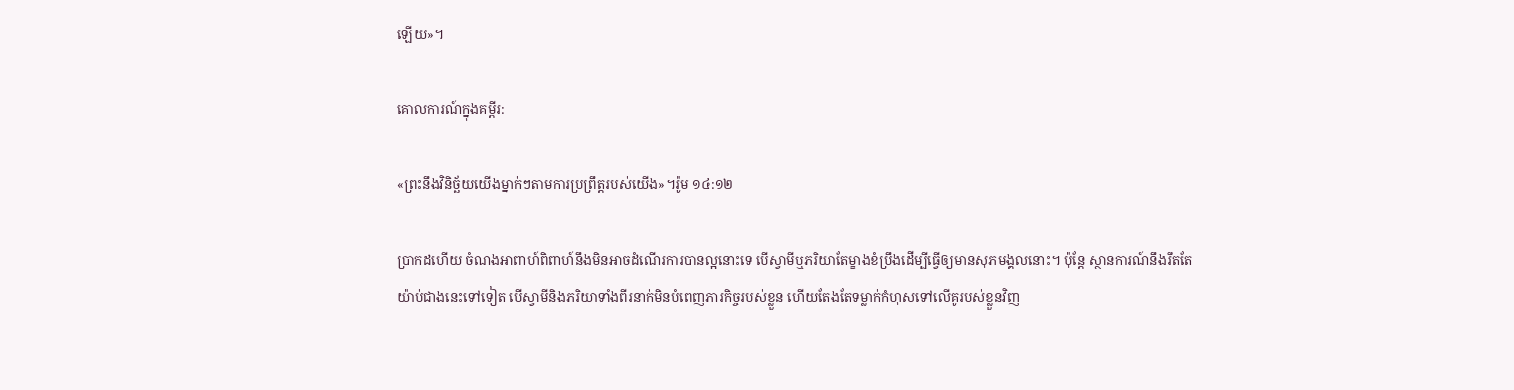ឡើយ»។

គោលការណ៍ក្នុងគម្ពីរ:

«ព្រះនឹងវិនិច្ឆ័យយើងម្នាក់ៗតាមការប្រព្រឹត្តរបស់យើង»។រ៉ូម ១៤:១២

ប្រាកដហើយ ចំណងអាពាហ៍ពិពាហ៍នឹងមិនអាចដំណើរការបានល្អនោះទេ បើស្វាមីឬភរិយាតែម្ខាងខំប្រឹងដើម្បីធ្វើឲ្យមានសុភមង្គលនោះ។ ប៉ុន្តែ ស្ថានការណ៍នឹងរឹតតែយ៉ាប់ជាងនេះទៅទៀត បើស្វាមីនិងភរិយាទាំងពីរនាក់មិនបំពេញភារកិច្ចរបស់ខ្លួន ហើយតែងតែទម្លាក់កំហុសទៅលើគូរបស់ខ្លួនវិញ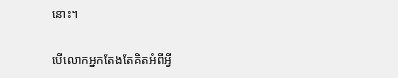នោះ។

បើលោកអ្នកតែងតែគិតអំពីអ្វី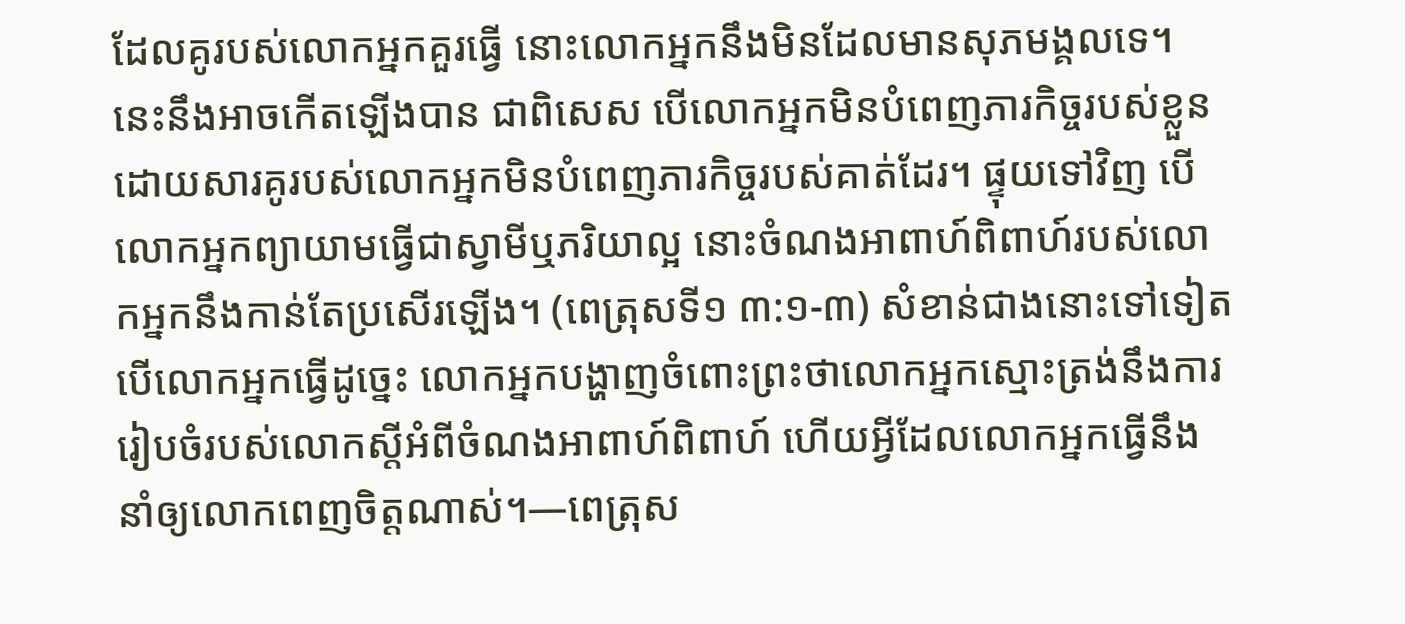ដែលគូរបស់លោកអ្នកគួរធ្វើ នោះលោកអ្នកនឹងមិនដែលមានសុភមង្គលទេ។ នេះនឹងអាចកើតឡើងបាន ជាពិសេស បើលោកអ្នកមិនបំពេញភារកិច្ចរបស់ខ្លួន ដោយសារគូរបស់លោកអ្នកមិនបំពេញភារកិច្ចរបស់គាត់ដែរ។ ផ្ទុយទៅវិញ បើលោកអ្នកព្យាយាមធ្វើជាស្វាមីឬភរិយាល្អ នោះចំណងអាពាហ៍ពិពាហ៍របស់លោកអ្នកនឹងកាន់តែប្រសើរឡើង។ (ពេត្រុសទី១ ៣:១-៣) សំខាន់ជាងនោះទៅទៀត បើលោកអ្នកធ្វើដូច្នេះ លោកអ្នកបង្ហាញចំពោះព្រះថាលោកអ្នកស្មោះត្រង់នឹងការរៀបចំរបស់លោកស្តីអំពីចំណងអាពាហ៍ពិពាហ៍ ហើយអ្វីដែលលោកអ្នកធ្វើនឹងនាំឲ្យលោកពេញចិត្តណាស់។—ពេត្រុស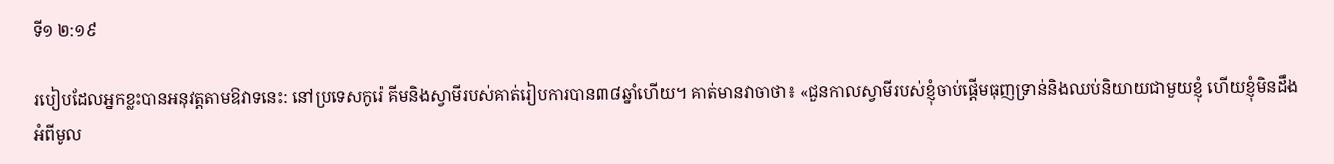ទី១ ២:១៩

របៀបដែលអ្នកខ្លះបានអនុវត្តតាមឱវាទនេះ: នៅប្រទេសកូរ៉េ គីមនិងស្វាមីរបស់គាត់រៀបការបាន៣៨ឆ្នាំហើយ។ គាត់មានវាចាថា៖ «ជួនកាលស្វាមីរបស់ខ្ញុំចាប់ផ្ដើមធុញទ្រាន់និងឈប់និយាយជាមួយខ្ញុំ ហើយខ្ញុំមិនដឹងអំពីមូល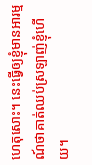ហេតុសោះ។ នេះធ្វើឲ្យខ្ញុំមានអារម្មណ៍ថាគាត់ឈប់ស្រឡាញ់ខ្ញុំហើយ។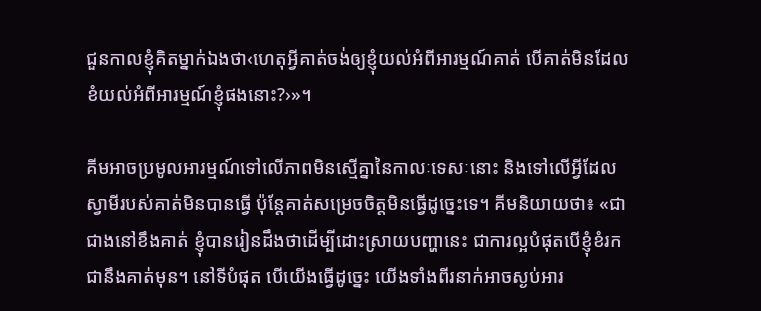ជួនកាលខ្ញុំគិតម្នាក់ឯងថា‹ហេតុអ្វីគាត់ចង់ឲ្យខ្ញុំយល់អំពីអារម្មណ៍គាត់ បើគាត់មិនដែលខំយល់អំពីអារម្មណ៍ខ្ញុំផងនោះ?›»។

គីមអាចប្រមូលអារម្មណ៍ទៅលើភាពមិនស្មើគ្នានៃកាលៈទេសៈនោះ និងទៅលើអ្វីដែលស្វាមីរបស់គាត់មិនបានធ្វើ ប៉ុន្តែគាត់សម្រេចចិត្តមិនធ្វើដូច្នេះទេ។ គីមនិយាយថា៖ «ជាជាងនៅខឹងគាត់ ខ្ញុំបានរៀនដឹងថាដើម្បីដោះស្រាយបញ្ហានេះ ជាការល្អបំផុតបើខ្ញុំខំរកជានឹងគាត់មុន។ នៅទីបំផុត បើយើងធ្វើដូច្នេះ យើងទាំងពីរនាក់អាចស្ងប់អារ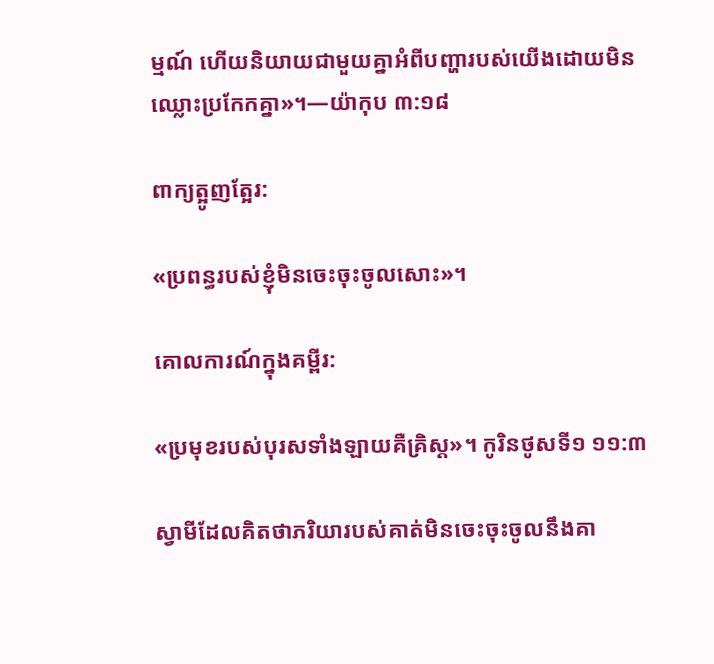ម្មណ៍ ហើយនិយាយជាមួយគ្នាអំពីបញ្ហារបស់យើងដោយមិនឈ្លោះប្រកែកគ្នា»។—យ៉ាកុប ៣:១៨

ពាក្យត្អូញត្អែរ:

«ប្រពន្ធរបស់ខ្ញុំមិនចេះចុះចូលសោះ»។

គោលការណ៍ក្នុងគម្ពីរ:

«ប្រមុខរបស់បុរសទាំងឡាយគឺគ្រិស្ត»។ កូរិនថូសទី១ ១១:៣

ស្វាមីដែលគិតថាភរិយារបស់គាត់មិនចេះចុះចូលនឹងគា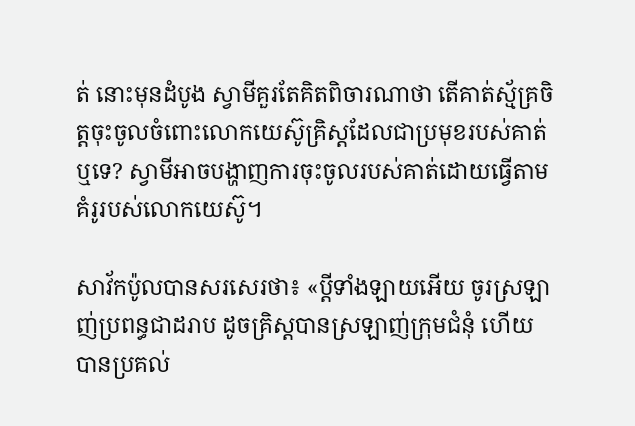ត់ នោះមុនដំបូង ស្វាមីគួរតែគិតពិចារណាថា តើគាត់ស្ម័គ្រចិត្តចុះចូលចំពោះលោកយេស៊ូគ្រិស្តដែលជាប្រមុខរបស់គាត់ឬទេ? ស្វាមីអាចបង្ហាញការចុះចូលរបស់គាត់ដោយធ្វើតាមគំរូរបស់លោកយេស៊ូ។

សាវ័កប៉ូលបានសរសេរថា៖ «ប្ដីទាំងឡាយអើយ ចូរស្រឡាញ់ប្រពន្ធជាដរាប ដូចគ្រិស្តបានស្រឡាញ់ក្រុមជំនុំ ហើយបានប្រគល់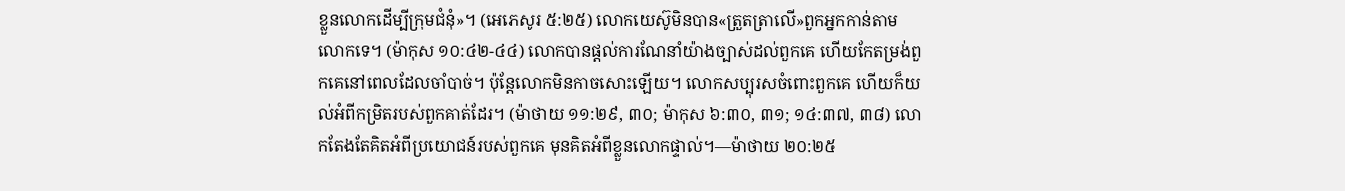ខ្លួនលោកដើម្បីក្រុមជំនុំ»។ (អេភេសូរ ៥:២៥) លោកយេស៊ូមិនបាន«ត្រួតត្រាលើ»ពួកអ្នកកាន់តាមលោកទេ។ (ម៉ាកុស ១០:៤២-៤៤) លោកបានផ្ដល់ការណែនាំយ៉ាងច្បាស់ដល់ពួកគេ ហើយកែតម្រង់ពួកគេនៅពេលដែលចាំបាច់។ ប៉ុន្តែលោកមិនកាចសោះឡើយ។ លោកសប្បុរសចំពោះពួកគេ ហើយក៏យល់អំពីកម្រិតរបស់ពួកគាត់ដែរ។ (ម៉ាថាយ ១១:២៩, ៣០; ម៉ាកុស ៦:៣០, ៣១; ១៤:៣៧, ៣៨) លោកតែងតែគិតអំពីប្រយោជន៍របស់ពួកគេ មុនគិតអំពីខ្លួនលោកផ្ទាល់។—ម៉ាថាយ ២០:២៥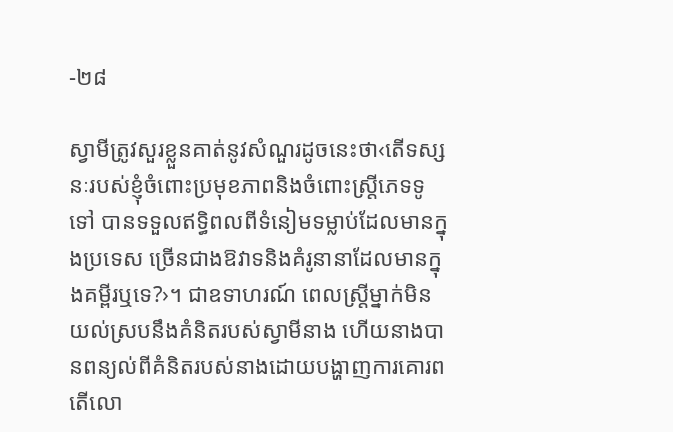-២៨

ស្វាមីត្រូវសួរខ្លួនគាត់នូវសំណួរដូចនេះថា‹តើទស្សនៈរបស់ខ្ញុំចំពោះប្រមុខភាពនិងចំពោះស្ត្រីភេទទូទៅ បានទទួលឥទ្ធិពលពីទំនៀមទម្លាប់ដែលមានក្នុងប្រទេស ច្រើនជាងឱវាទនិងគំរូនានាដែលមានក្នុងគម្ពីរឬទេ?›។ ជាឧទាហរណ៍ ពេលស្ត្រីម្នាក់មិនយល់ស្របនឹងគំនិតរបស់ស្វាមីនាង ហើយនាងបានពន្យល់ពីគំនិតរបស់នាងដោយបង្ហាញការគោរព តើលោ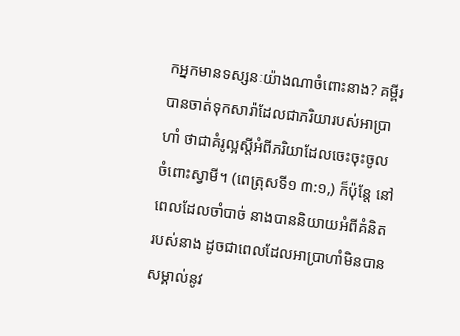កអ្នកមានទស្សនៈយ៉ាងណាចំពោះនាង? គម្ពីរបានចាត់ទុកសារ៉ាដែលជាភរិយារបស់អាប្រាហាំ ថាជាគំរូល្អស្តីអំពីភរិយាដែលចេះចុះចូលចំពោះស្វាមី។ (ពេត្រុសទី១ ៣:១,) ក៏ប៉ុន្តែ នៅពេលដែលចាំបាច់ នាងបាននិយាយអំពីគំនិតរបស់នាង ដូចជាពេលដែលអាប្រាហាំមិនបានសម្គាល់នូវ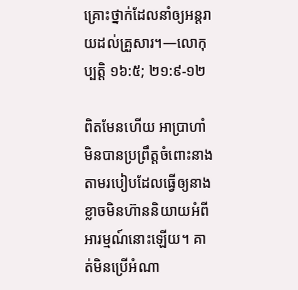គ្រោះថ្នាក់ដែលនាំឲ្យអន្តរាយដល់គ្រួសារ។—លោកុប្បត្តិ ១៦:៥; ២១:៩-១២

ពិតមែនហើយ អាប្រាហាំមិនបានប្រព្រឹត្តចំពោះនាងតាមរបៀបដែលធ្វើឲ្យនាងខ្លាចមិនហ៊ាននិយាយអំពីអារម្មណ៍នោះឡើយ។ គាត់មិនប្រើអំណា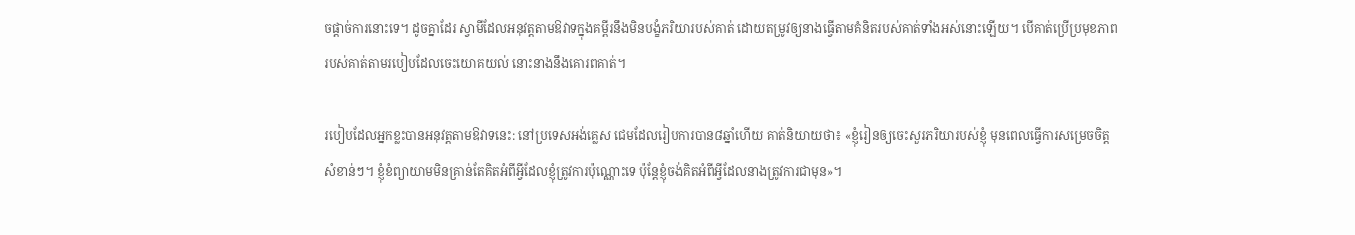ចផ្ដាច់ការនោះទេ។ ដូចគ្នាដែរ ស្វាមីដែលអនុវត្តតាមឱវាទក្នុងគម្ពីរនឹងមិនបង្ខំភរិយារបស់គាត់ ដោយតម្រូវឲ្យនាងធ្វើតាមគំនិតរបស់គាត់ទាំងអស់នោះឡើយ។ បើគាត់ប្រើប្រមុខភាពរបស់គាត់តាមរបៀបដែលចេះយោគយល់ នោះនាងនឹងគោរពគាត់។

របៀបដែលអ្នកខ្លះបានអនុវត្តតាមឱវាទនេះ: នៅប្រទេសអង់គ្លេស ជេមដែលរៀបការបាន៨ឆ្នាំហើយ គាត់និយាយថា៖ «ខ្ញុំរៀនឲ្យចេះសួរភរិយារបស់ខ្ញុំ មុនពេលធ្វើការសម្រេចចិត្តសំខាន់ៗ។ ខ្ញុំខំព្យាយាមមិនគ្រាន់តែគិតអំពីអ្វីដែលខ្ញុំត្រូវការប៉ុណ្ណោះទេ ប៉ុន្តែខ្ញុំចង់គិតអំពីអ្វីដែលនាងត្រូវការជាមុន»។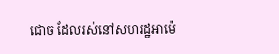ជោច ដែលរស់នៅសហរដ្ឋអាម៉េ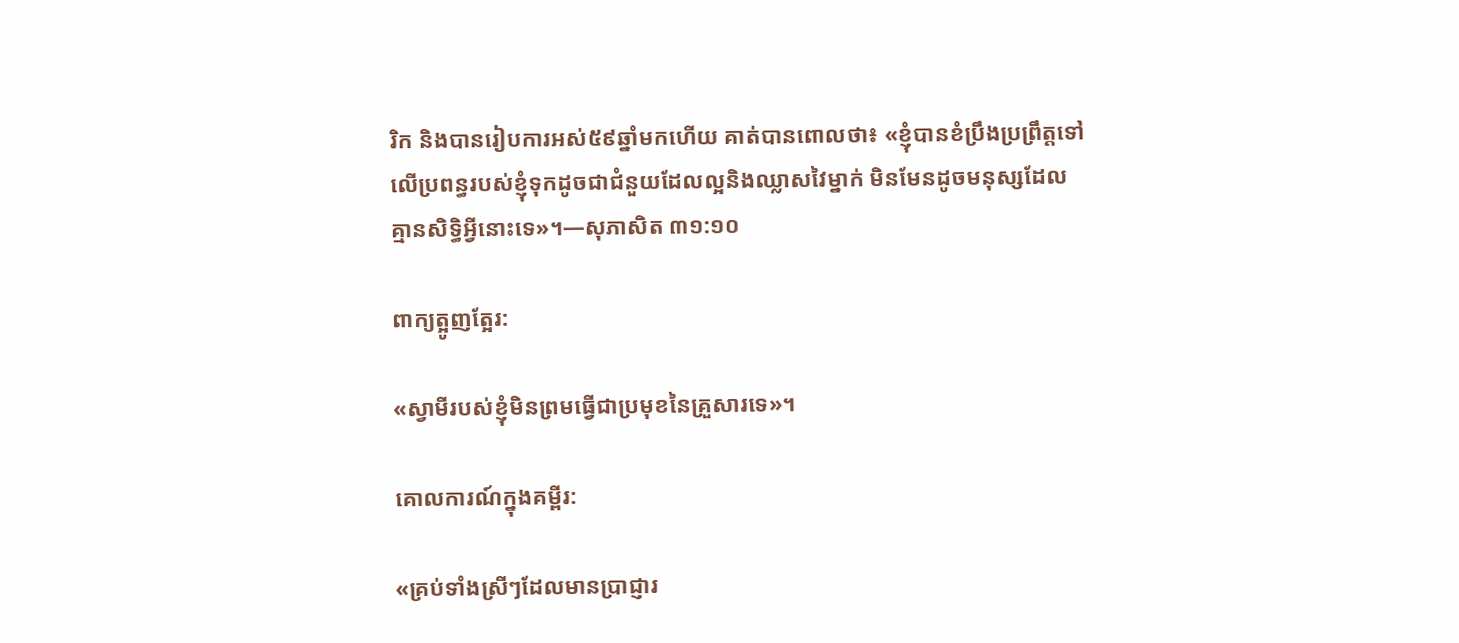រិក និងបានរៀបការអស់៥៩ឆ្នាំមកហើយ គាត់បានពោលថា៖ «ខ្ញុំបានខំប្រឹងប្រព្រឹត្តទៅលើប្រពន្ធរបស់ខ្ញុំទុកដូចជាជំនួយដែលល្អនិងឈ្លាសវៃម្នាក់ មិនមែនដូចមនុស្សដែលគ្មានសិទ្ធិអ្វីនោះទេ»។—សុភាសិត ៣១:១០

ពាក្យត្អូញត្អែរ:

«ស្វាមីរបស់ខ្ញុំមិនព្រមធ្វើជាប្រមុខនៃគ្រួសារទេ»។

គោលការណ៍ក្នុងគម្ពីរ:

«គ្រប់ទាំងស្រីៗដែលមានប្រាជ្ញារ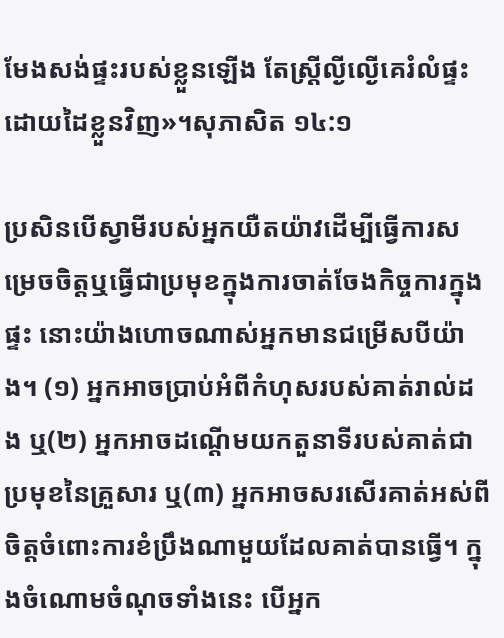មែងសង់ផ្ទះរបស់ខ្លួនឡើង តែស្ត្រីល្ងីល្ងើគេរំលំផ្ទះដោយដៃខ្លួនវិញ»។សុភាសិត ១៤:១

ប្រសិនបើស្វាមីរបស់អ្នកយឺតយ៉ាវដើម្បីធ្វើការសម្រេចចិត្តឬធ្វើជាប្រមុខក្នុងការចាត់ចែងកិច្ចការក្នុងផ្ទះ នោះយ៉ាងហោចណាស់អ្នកមានជម្រើសបីយ៉ាង។ (១) អ្នកអាចប្រាប់អំពីកំហុសរបស់គាត់រាល់ដង ឬ(២) អ្នកអាចដណ្ដើមយកតួនាទីរបស់គាត់ជាប្រមុខនៃគ្រួសារ ឬ(៣) អ្នកអាចសរសើរគាត់អស់ពីចិត្តចំពោះការខំប្រឹងណាមួយដែលគាត់បានធ្វើ។ ក្នុងចំណោមចំណុចទាំងនេះ បើអ្នក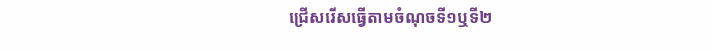ជ្រើសរើសធ្វើតាមចំណុចទី១ឬទី២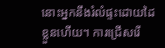នោះអ្នកនឹងរំលំផ្ទះដោយដៃខ្លួនហើយ។ ការជ្រើសរើ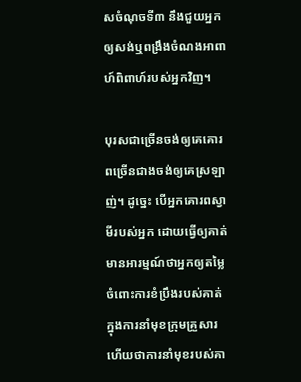សចំណុចទី៣ នឹងជួយអ្នកឲ្យសង់ឬពង្រឹងចំណងអាពាហ៍ពិពាហ៍របស់អ្នកវិញ។

បុរសជាច្រើនចង់ឲ្យគេគោរពច្រើនជាងចង់ឲ្យគេស្រឡាញ់។ ដូច្នេះ បើអ្នកគោរពស្វាមីរបស់អ្នក ដោយធ្វើឲ្យគាត់មានអារម្មណ៍ថាអ្នកឲ្យតម្លៃចំពោះការខំប្រឹងរបស់គាត់ក្នុងការនាំមុខក្រុមគ្រួសារ ហើយថាការនាំមុខរបស់គា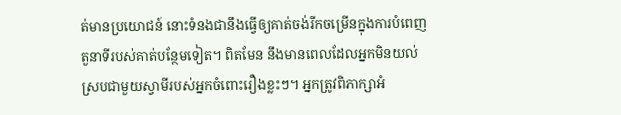ត់មានប្រយោជន៍ នោះទំនងជានឹងធ្វើឲ្យគាត់ចង់រីកចម្រើនក្នុងការបំពេញតួនាទីរបស់គាត់បន្ថែមទៀត។ ពិតមែន នឹងមានពេលដែលអ្នកមិនយល់ស្របជាមួយស្វាមីរបស់អ្នកចំពោះរឿងខ្លះៗ។ អ្នកត្រូវពិភាក្សាអំ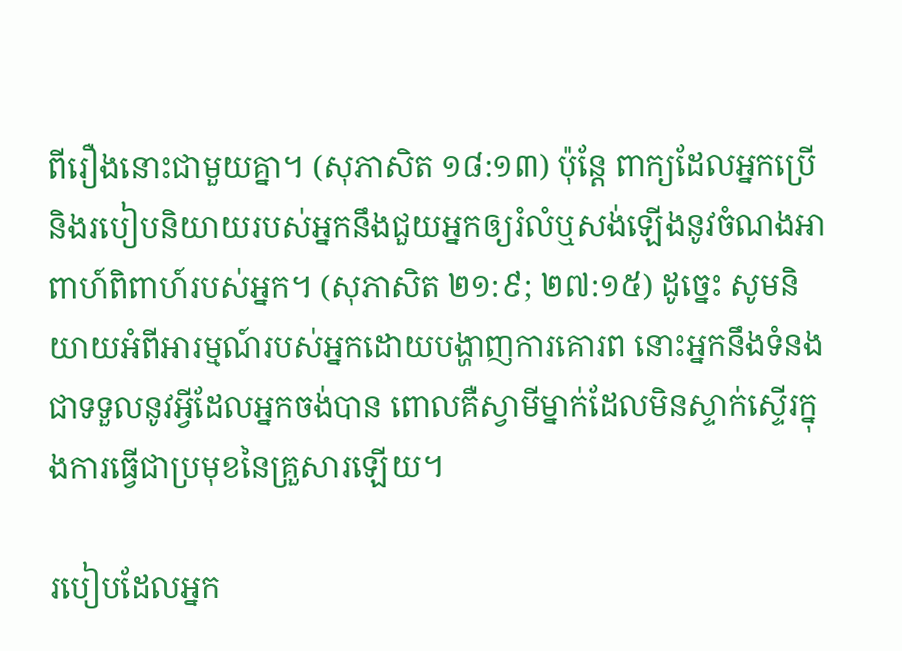ពីរឿងនោះជាមួយគ្នា។ (សុភាសិត ១៨:១៣) ប៉ុន្តែ ពាក្យដែលអ្នកប្រើនិងរបៀបនិយាយរបស់អ្នកនឹងជួយអ្នកឲ្យរំលំឬសង់ឡើងនូវចំណងអាពាហ៍ពិពាហ៍របស់អ្នក។ (សុភាសិត ២១:៩; ២៧:១៥) ដូច្នេះ សូមនិយាយអំពីអារម្មណ៍របស់អ្នកដោយបង្ហាញការគោរព នោះអ្នកនឹងទំនងជាទទួលនូវអ្វីដែលអ្នកចង់បាន ពោលគឺស្វាមីម្នាក់ដែលមិនស្ទាក់ស្ទើរក្នុងការធ្វើជាប្រមុខនៃគ្រួសារឡើយ។

របៀបដែលអ្នក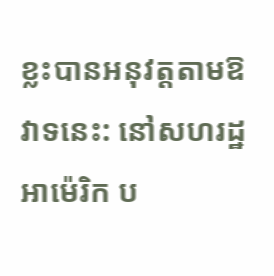ខ្លះបានអនុវត្តតាមឱវាទនេះ: នៅសហរដ្ឋអាម៉េរិក ប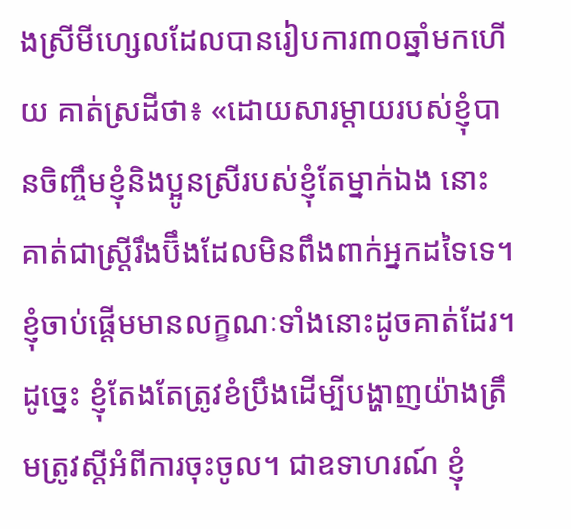ងស្រីមីហ្សេលដែលបានរៀបការ៣០ឆ្នាំមកហើយ គាត់ស្រដីថា៖ «ដោយសារម្ដាយរបស់ខ្ញុំបានចិញ្ចឹមខ្ញុំនិងប្អូនស្រីរបស់ខ្ញុំតែម្នាក់ឯង នោះគាត់ជាស្ត្រីរឹងប៊ឹងដែលមិនពឹងពាក់អ្នកដទៃទេ។ ខ្ញុំចាប់ផ្ដើមមានលក្ខណៈទាំងនោះដូចគាត់ដែរ។ ដូច្នេះ ខ្ញុំតែងតែត្រូវខំប្រឹងដើម្បីបង្ហាញយ៉ាងត្រឹមត្រូវស្តីអំពីការចុះចូល។ ជាឧទាហរណ៍ ខ្ញុំ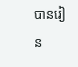បានរៀន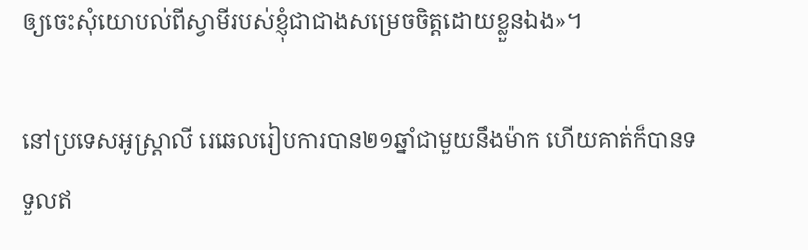ឲ្យចេះសុំយោបល់ពីស្វាមីរបស់ខ្ញុំជាជាងសម្រេចចិត្តដោយខ្លួនឯង»។

នៅប្រទេសអូស្ដ្រាលី រេឆេលរៀបការបាន២១ឆ្នាំជាមួយនឹងម៉ាក ហើយគាត់ក៏បានទទួលឥ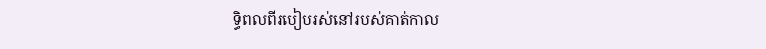ទ្ធិពលពីរបៀបរស់នៅរបស់គាត់កាល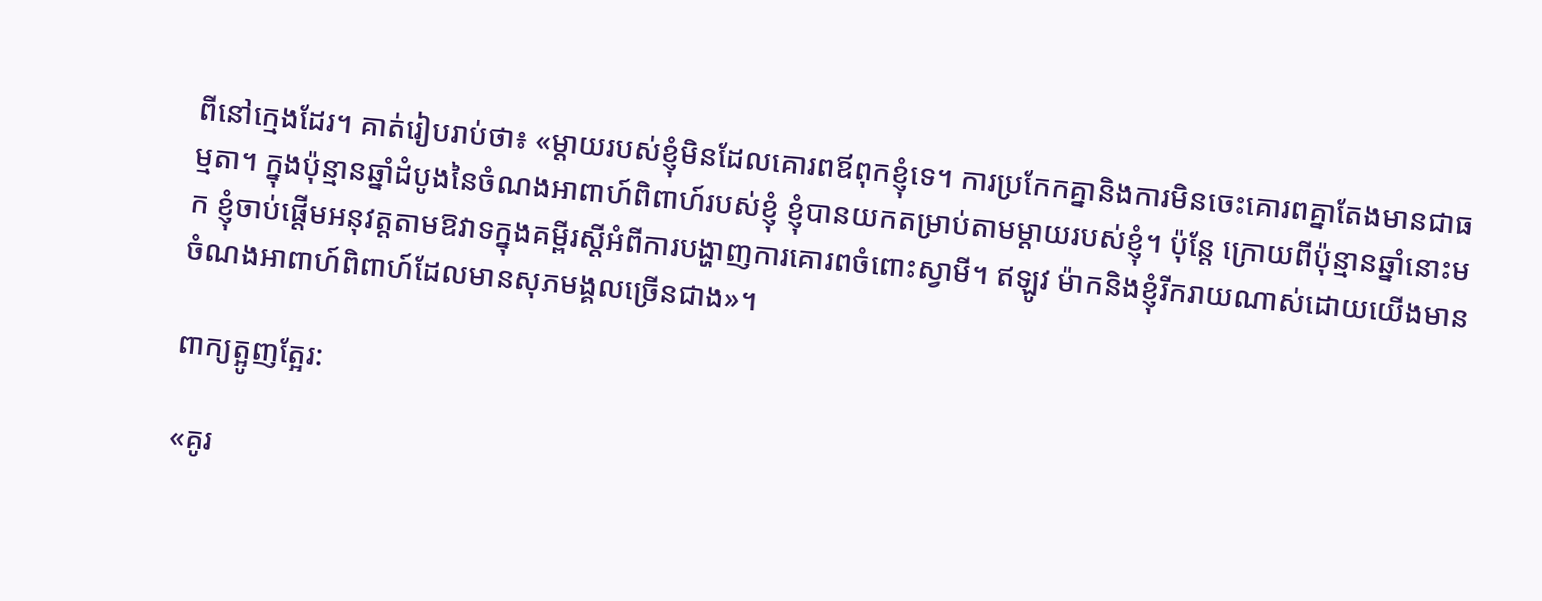ពីនៅក្មេងដែរ។ គាត់រៀបរាប់ថា៖ «ម្ដាយរបស់ខ្ញុំមិនដែលគោរពឪពុកខ្ញុំទេ។ ការប្រកែកគ្នានិងការមិនចេះគោរពគ្នាតែងមានជាធម្មតា។ ក្នុងប៉ុន្មានឆ្នាំដំបូងនៃចំណងអាពាហ៍ពិពាហ៍របស់ខ្ញុំ ខ្ញុំបានយកតម្រាប់តាមម្ដាយរបស់ខ្ញុំ។ ប៉ុន្តែ ក្រោយពីប៉ុន្មានឆ្នាំនោះមក ខ្ញុំចាប់ផ្ដើមអនុវត្តតាមឱវាទក្នុងគម្ពីរស្តីអំពីការបង្ហាញការគោរពចំពោះស្វាមី។ ឥឡូវ ម៉ាកនិងខ្ញុំរីករាយណាស់ដោយយើងមានចំណងអាពាហ៍ពិពាហ៍ដែលមានសុភមង្គលច្រើនជាង»។

ពាក្យត្អូញត្អែរ:

«គូរ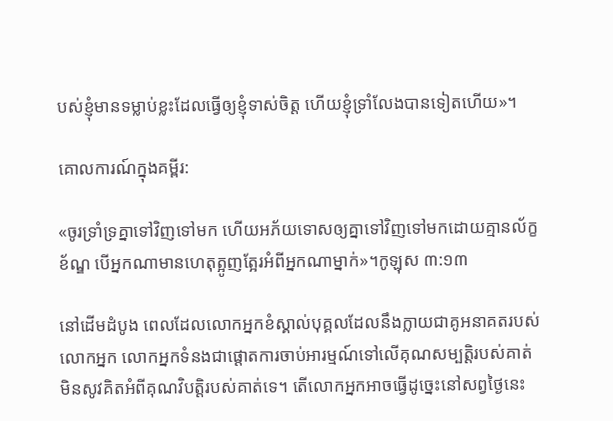បស់ខ្ញុំមានទម្លាប់ខ្លះដែលធ្វើឲ្យខ្ញុំទាស់ចិត្ត ហើយខ្ញុំទ្រាំលែងបានទៀតហើយ»។

គោលការណ៍ក្នុងគម្ពីរ:

«ចូរទ្រាំទ្រគ្នាទៅវិញទៅមក ហើយអភ័យទោសឲ្យគ្នាទៅវិញទៅមកដោយគ្មានល័ក្ខខ័ណ្ឌ បើអ្នកណាមានហេតុត្អូញត្អែរអំពីអ្នកណាម្នាក់»។កូឡុស ៣:១៣

នៅដើមដំបូង ពេលដែលលោកអ្នកខំស្គាល់បុគ្គលដែលនឹងក្លាយជាគូអនាគតរបស់លោកអ្នក លោកអ្នកទំនងជាផ្ដោតការចាប់អារម្មណ៍ទៅលើគុណសម្បត្ដិរបស់គាត់ មិនសូវគិតអំពីគុណវិបត្ដិរបស់គាត់ទេ។ តើលោកអ្នកអាចធ្វើដូច្នេះនៅសព្វថ្ងៃនេះ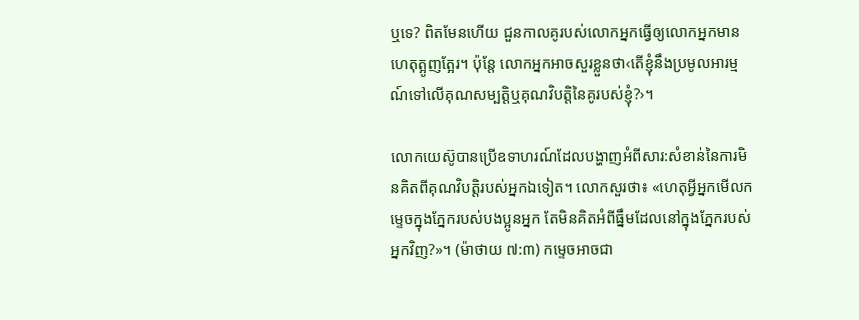ឬទេ? ពិតមែនហើយ ជួនកាលគូរបស់លោកអ្នកធ្វើឲ្យលោកអ្នកមានហេតុត្អូញត្អែរ។ ប៉ុន្តែ លោកអ្នកអាចសួរខ្លួនថា‹តើខ្ញុំនឹងប្រមូលអារម្មណ៍ទៅលើគុណសម្បត្ដិឬគុណវិបត្ដិនៃគូរបស់ខ្ញុំ?›។

លោកយេស៊ូបានប្រើឧទាហរណ៍ដែលបង្ហាញអំពីសារ:សំខាន់នៃការមិនគិតពីគុណវិបត្ដិរបស់អ្នកឯទៀត។ លោកសួរថា៖ «ហេតុអ្វីអ្នកមើលកម្ទេចក្នុងភ្នែករបស់បងប្អូនអ្នក តែមិនគិតអំពីធ្នឹមដែលនៅក្នុងភ្នែករបស់អ្នកវិញ?»។ (ម៉ាថាយ ៧:៣) កម្ទេចអាចជា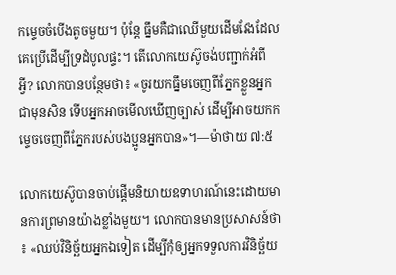កម្ទេចចំបើងតូចមួយ។ ប៉ុន្តែ ធ្នឹមគឺជាឈើមួយដើមវែងដែលគេប្រើដើម្បីទ្រដំបូលផ្ទះ។ តើលោកយេស៊ូចង់បញ្ជាក់អំពីអ្វី? លោកបានបន្ថែមថា៖ «ចូរយកធ្នឹមចេញពីភ្នែកខ្លួនអ្នកជាមុនសិន ទើបអ្នកអាចមើលឃើញច្បាស់ ដើម្បីអាចយកកម្ទេចចេញពីភ្នែករបស់បងប្អូនអ្នកបាន»។—ម៉ាថាយ ៧:៥

លោកយេស៊ូបានចាប់ផ្ដើមនិយាយឧទាហរណ៍នេះដោយមានការព្រមានយ៉ាងខ្លាំងមួយ។ លោកបានមានប្រសាសន៍ថា៖ «ឈប់វិនិច្ឆ័យអ្នកឯទៀត ដើម្បីកុំឲ្យអ្នកទទួលការវិនិច្ឆ័យ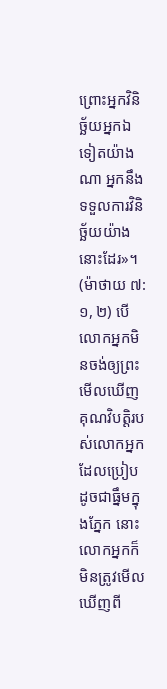ព្រោះអ្នកវិនិច្ឆ័យអ្នកឯទៀតយ៉ាងណា អ្នកនឹងទទួលការវិនិច្ឆ័យយ៉ាងនោះដែរ»។ (ម៉ាថាយ ៧:១, ២) បើលោកអ្នកមិនចង់ឲ្យព្រះមើលឃើញគុណវិបត្ដិរបស់លោកអ្នកដែលប្រៀបដូចជាធ្នឹមក្នុងភ្នែក នោះលោកអ្នកក៏មិនត្រូវមើលឃើញពី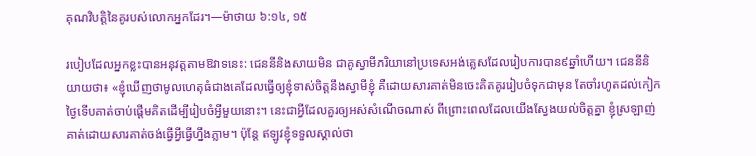គុណវិបត្ដិនៃគូរបស់លោកអ្នកដែរ។—ម៉ាថាយ ៦:១៤, ១៥

របៀបដែលអ្នកខ្លះបានអនុវត្តតាមឱវាទនេះ: ជេននីនិងសាយមិន ជាគូស្វាមីភរិយានៅប្រទេសអង់គ្លេសដែលរៀបការបាន៩ឆ្នាំហើយ។ ជេននីនិយាយថា៖ «ខ្ញុំឃើញថាមូលហេតុធំជាងគេដែលធ្វើឲ្យខ្ញុំទាស់ចិត្តនឹងស្វាមីខ្ញុំ គឺដោយសារគាត់មិនចេះគិតគូររៀបចំទុកជាមុន តែចាំរហូតដល់កៀកថ្ងៃទើបគាត់ចាប់ផ្ដើមគិតដើម្បីរៀបចំអ្វីមួយនោះ។ នេះជាអ្វីដែលគួរឲ្យអស់សំណើចណាស់ ពីព្រោះពេលដែលយើងស្វែងយល់ចិត្តគ្នា ខ្ញុំស្រឡាញ់គាត់ដោយសារគាត់ចង់ធ្វើអ្វីធ្វើហ្នឹងភ្លាម។ ប៉ុន្តែ ឥឡូវខ្ញុំទទួលស្គាល់ថា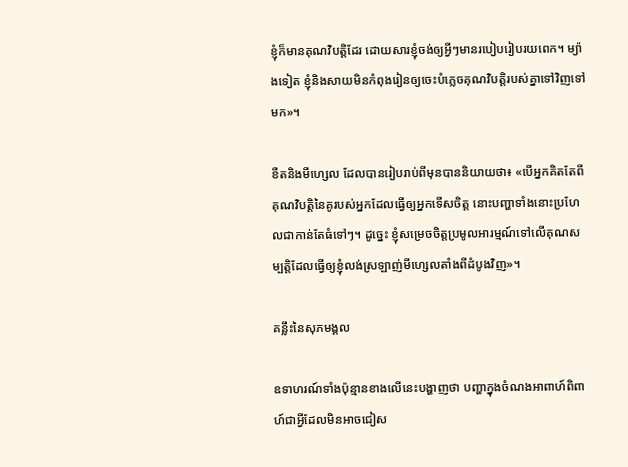ខ្ញុំក៏មានគុណវិបត្ដិដែរ ដោយសារខ្ញុំចង់ឲ្យអ្វីៗមានរបៀបរៀបរយពេក។ ម្យ៉ាងទៀត ខ្ញុំនិងសាយមិនកំពុងរៀនឲ្យចេះបំភ្លេចគុណវិបត្ដិរបស់គ្នាទៅវិញទៅមក»។

ខឺតនិងមីហ្សេល ដែលបានរៀបរាប់ពីមុនបាននិយាយថា៖ «បើអ្នកគិតតែពីគុណវិបត្ដិនៃគូរបស់អ្នកដែលធ្វើឲ្យអ្នកទើសចិត្ត នោះបញ្ហាទាំងនោះប្រហែលជាកាន់តែធំទៅៗ។ ដូច្នេះ ខ្ញុំសម្រេចចិត្តប្រមូលអារម្មណ៍ទៅលើគុណសម្បត្ដិដែលធ្វើឲ្យខ្ញុំលង់ស្រឡាញ់មីហ្សេលតាំងពីដំបូងវិញ»។

គន្លឹះនៃសុភមង្គល

ឧទាហរណ៍ទាំងប៉ុន្មានខាងលើនេះបង្ហាញថា បញ្ហាក្នុងចំណងអាពាហ៍ពិពាហ៍ជាអ្វីដែលមិនអាចជៀស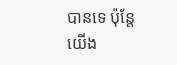បានទេ ប៉ុន្តែយើង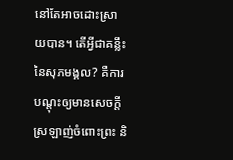នៅតែអាចដោះស្រាយបាន។ តើអ្វីជាគន្លឹះនៃសុភមង្គល? គឺការបណ្ដុះឲ្យមានសេចក្ដីស្រឡាញ់ចំពោះព្រះ និ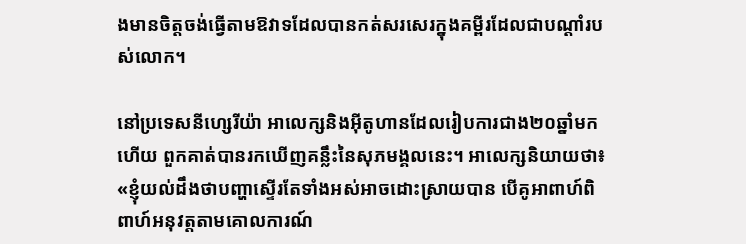ងមានចិត្តចង់ធ្វើតាមឱវាទដែលបានកត់សរសេរក្នុងគម្ពីរដែលជាបណ្ដាំរបស់លោក។

នៅប្រទេសនីហ្សេរីយ៉ា អាលេក្សនិងអ៊ីតូហានដែលរៀបការជាង២០ឆ្នាំមកហើយ ពួកគាត់បានរកឃើញគន្លឹះនៃសុភមង្គលនេះ។ អាលេក្សនិយាយថា៖ «ខ្ញុំយល់ដឹងថាបញ្ហាស្ទើរតែទាំងអស់អាចដោះស្រាយបាន បើគូអាពាហ៍ពិពាហ៍អនុវត្តតាមគោលការណ៍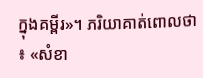ក្នុងគម្ពីរ»។ ភរិយាគាត់ពោលថា៖ «សំខា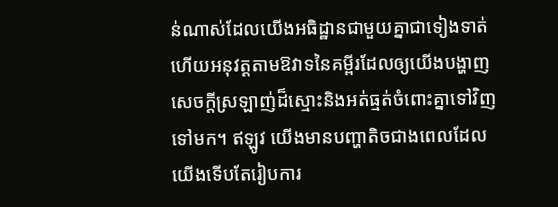ន់ណាស់ដែលយើងអធិដ្ឋានជាមួយគ្នាជាទៀងទាត់ ហើយអនុវត្តតាមឱវាទនៃគម្ពីរដែលឲ្យយើងបង្ហាញសេចក្ដីស្រឡាញ់ដ៏ស្មោះនិងអត់ធ្មត់ចំពោះគ្នាទៅវិញទៅមក។ ឥឡូវ យើងមានបញ្ហាតិចជាងពេលដែលយើងទើបតែរៀបការ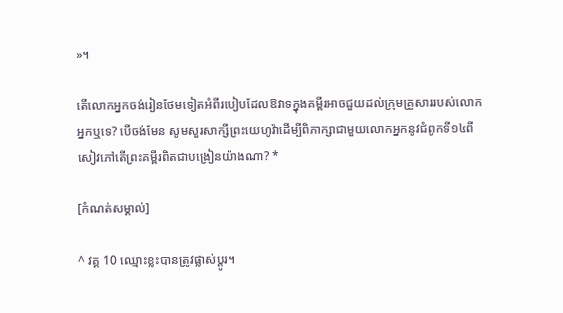»។

តើលោកអ្នកចង់រៀនថែមទៀតអំពីរបៀបដែលឱវាទក្នុងគម្ពីរអាចជួយដល់ក្រុមគ្រួសាររបស់លោកអ្នកឬទេ? បើចង់មែន សូមសួរសាក្សីព្រះយេហូវ៉ាដើម្បីពិភាក្សាជាមួយលោកអ្នកនូវជំពូកទី១៤ពីសៀវភៅតើព្រះគម្ពីរពិតជាបង្រៀនយ៉ាងណា? *

[កំណត់សម្គាល់]

^ វគ្គ 10 ឈ្មោះខ្លះបានត្រូវផ្លាស់ប្ដូរ។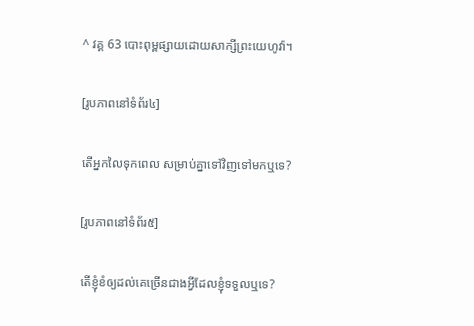^ វគ្គ 63 បោះពុម្ពផ្សាយដោយសាក្សីព្រះយេហូវ៉ា។

[រូបភាពនៅទំព័រ៤]

តើអ្នកលៃទុកពេល សម្រាប់គ្នាទៅវិញទៅមកឬទេ?

[រូបភាពនៅទំព័រ៥]

តើខ្ញុំខំឲ្យដល់គេច្រើនជាងអ្វីដែលខ្ញុំទទួលឬទេ?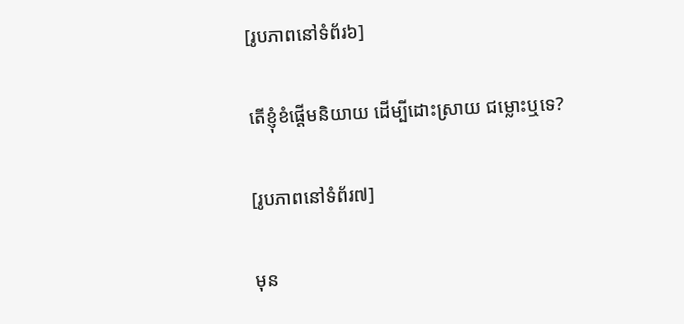[រូបភាពនៅទំព័រ៦]

តើខ្ញុំខំផ្ដើមនិយាយ ដើម្បីដោះស្រាយ ជម្លោះឬទេ?

[រូបភាពនៅទំព័រ៧]

មុន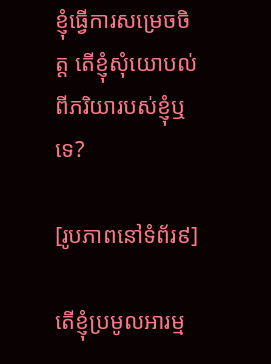ខ្ញុំធ្វើការសម្រេចចិត្ត តើខ្ញុំសុំយោបល់ពីភរិយារបស់ខ្ញុំឬទេ?

[រូបភាពនៅទំព័រ៩]

តើខ្ញុំប្រមូលអារម្ម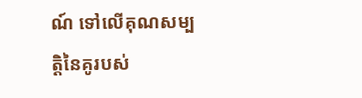ណ៍ ទៅលើគុណសម្បត្ដិនៃគូរបស់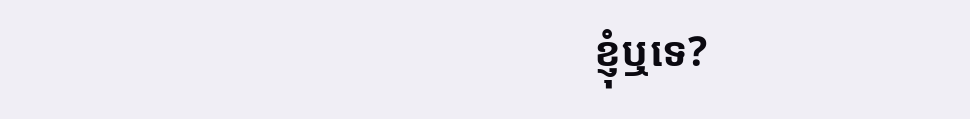ខ្ញុំឬទេ?